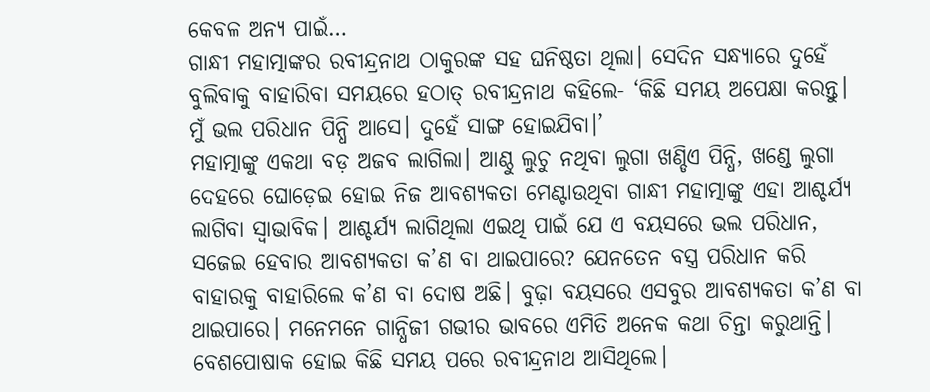କେବଳ ଅନ୍ୟ ପାଇଁ…
ଗାନ୍ଧୀ ମହାତ୍ମାଙ୍କର ରବୀନ୍ଦ୍ରନାଥ ଠାକୁରଙ୍କ ସହ ଘନିଷ୍ଠତା ଥିଲା। ସେଦିନ ସନ୍ଧ୍ୟାରେ ଦୁହେଁ ବୁଲିବାକୁ ବାହାରିବା ସମୟରେ ହଠାତ୍ ରବୀନ୍ଦ୍ରନାଥ କହିଲେ- ‘କିଛି ସମୟ ଅପେକ୍ଷା କରନ୍ତୁ। ମୁଁ ଭଲ ପରିଧାନ ପିନ୍ଧି ଆସେ। ଦୁହେଁ ସାଙ୍ଗ ହୋଇଯିବା।’
ମହାତ୍ମାଙ୍କୁ ଏକଥା ବଡ଼ ଅଜବ ଲାଗିଲା। ଆଣ୍ଠୁ ଲୁଚୁ ନଥିବା ଲୁଗା ଖଣ୍ଡିଏ ପିନ୍ଧି, ଖଣ୍ଡେ ଲୁଗା ଦେହରେ ଘୋଡ଼େଇ ହୋଇ ନିଜ ଆବଶ୍ୟକତା ମେଣ୍ଟାଉଥିବା ଗାନ୍ଧୀ ମହାତ୍ମାଙ୍କୁ ଏହା ଆଶ୍ଚର୍ଯ୍ୟ ଲାଗିବା ସ୍ବାଭାବିକ। ଆଶ୍ଚର୍ଯ୍ୟ ଲାଗିଥିଲା ଏଇଥି ପାଇଁ ଯେ ଏ ବୟସରେ ଭଲ ପରିଧାନ, ସଜେଇ ହେବାର ଆବଶ୍ୟକତା କ’ଣ ବା ଥାଇପାରେ? ଯେନତେନ ବସ୍ତ୍ର ପରିଧାନ କରି ବାହାରକୁ ବାହାରିଲେ କ’ଣ ବା ଦୋଷ ଅଛି। ବୁଢ଼ା ବୟସରେ ଏସବୁର ଆବଶ୍ୟକତା କ’ଣ ବା ଥାଇପାରେ। ମନେମନେ ଗାନ୍ଧିଜୀ ଗଭୀର ଭାବରେ ଏମିତି ଅନେକ କଥା ଚିନ୍ତା କରୁଥାନ୍ତି।
ବେଶପୋଷାକ ହୋଇ କିଛି ସମୟ ପରେ ରବୀନ୍ଦ୍ରନାଥ ଆସିଥିଲେ।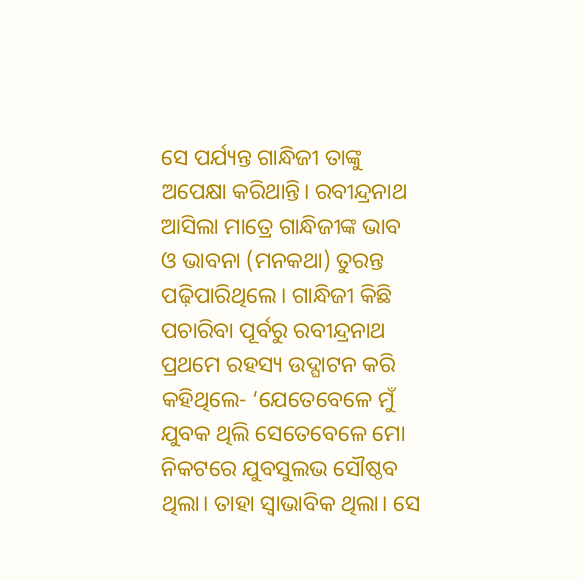ସେ ପର୍ଯ୍ୟନ୍ତ ଗାନ୍ଧିଜୀ ତାଙ୍କୁ ଅପେକ୍ଷା କରିଥାନ୍ତି। ରବୀନ୍ଦ୍ରନାଥ ଆସିଲା ମାତ୍ରେ ଗାନ୍ଧିଜୀଙ୍କ ଭାବ ଓ ଭାବନା (ମନକଥା) ତୁରନ୍ତ ପଢ଼ିପାରିଥିଲେ। ଗାନ୍ଧିଜୀ କିଛି ପଚାରିବା ପୂର୍ବରୁ ରବୀନ୍ଦ୍ରନାଥ ପ୍ରଥମେ ରହସ୍ୟ ଉଦ୍ଘାଟନ କରି କହିଥିଲେ- ‘ଯେତେବେଳେ ମୁଁ ଯୁବକ ଥିଲି ସେତେବେଳେ ମୋ ନିକଟରେ ଯୁବସୁଲଭ ସୌଷ୍ଠବ ଥିଲା। ତାହା ସ୍ବାଭାବିକ ଥିଲା। ସେ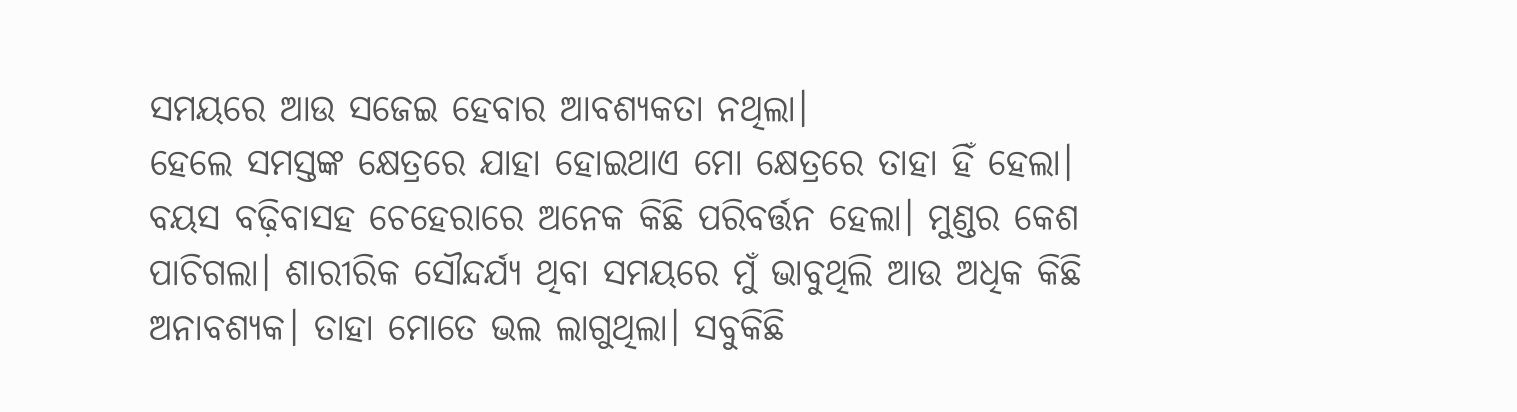ସମୟରେ ଆଉ ସଜେଇ ହେବାର ଆବଶ୍ୟକତା ନଥିଲା।
ହେଲେ ସମସ୍ତଙ୍କ କ୍ଷେତ୍ରରେ ଯାହା ହୋଇଥାଏ ମୋ କ୍ଷେତ୍ରରେ ତାହା ହିଁ ହେଲା। ବୟସ ବଢ଼ିବାସହ ଚେହେରାରେ ଅନେକ କିଛି ପରିବର୍ତ୍ତନ ହେଲା। ମୁଣ୍ଡର କେଶ ପାଚିଗଲା। ଶାରୀରିକ ସୌନ୍ଦର୍ଯ୍ୟ ଥିବା ସମୟରେ ମୁଁ ଭାବୁଥିଲି ଆଉ ଅଧିକ କିଛି ଅନାବଶ୍ୟକ। ତାହା ମୋତେ ଭଲ ଲାଗୁଥିଲା। ସବୁକିଛି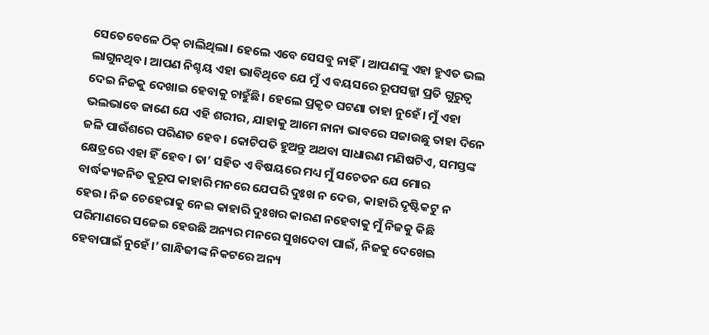ସେତେବେଳେ ଠିକ୍ ଚାଲିଥିଲା। ହେଲେ ଏବେ ସେସବୁ ନାହିଁ। ଆପଣଙ୍କୁ ଏହା ହୁଏତ ଭଲ ଲାଗୁନଥିବ। ଆପଣ ନିଶ୍ଚୟ ଏହା ଭାବିଥିବେ ଯେ ମୁଁ ଏ ବୟସରେ ରୂପସଜ୍ଜା ପ୍ରତି ଗୁରୁତ୍ବ ଦେଇ ନିଜକୁ ଦେଖାଇ ହେବାକୁ ଚାହୁଁଛି। ହେଲେ ପ୍ରକୃତ ଘଟଣା ତାହା ନୁହେଁ। ମୁଁ ଏହା ଭଲଭାବେ ଜାଣେ ଯେ ଏହି ଶରୀର, ଯାହାକୁ ଆମେ ନାନା ଭାବରେ ସଜାଉଛୁ ତାହା ଦିନେ ଜଳି ପାଉଁଶରେ ପରିଣତ ହେବ। କୋଟିପତି ହୁଅନ୍ତୁ ଅଥବା ସାଧାରଣ ମଣିଷଟିଏ, ସମସ୍ତଙ୍କ କ୍ଷେତ୍ରରେ ଏହା ହିଁ ହେବ। ତା’ ସହିତ ଏ ବିଷୟରେ ମଧ୍ୟ ମୁଁ ସଚେତନ ଯେ ମୋର ବାର୍ଦ୍ଧକ୍ୟଜନିତ କୁରୂପ କାହାରି ମନରେ ଯେପରି ଦୁଃଖ ନ ଦେଉ, କାହାରି ଦୃଷ୍ଟିକଟୁ ନ ହେଉ। ନିଜ ଚେହେରାକୁ ନେଇ କାହାରି ଦୁଃଖର କାରଣ ନହେବାକୁ ମୁଁ ନିଜକୁ କିଛି ପରିମାଣରେ ସଜେଇ ହେଉଛି ଅନ୍ୟର ମନରେ ସୁଖଦେବା ପାଇଁ, ନିଜକୁ ଦେଖେଇ ହେବାପାଇଁ ନୁହେଁ।’ ଗାନ୍ଧିଜୀଙ୍କ ନିକଟରେ ଅନ୍ୟ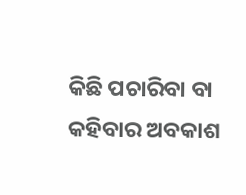କିଛି ପଚାରିବା ବା କହିବାର ଅବକାଶ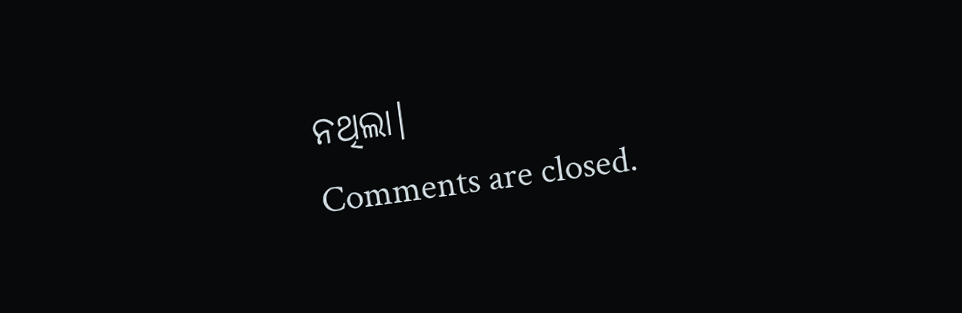ନଥିଲା।
Comments are closed.